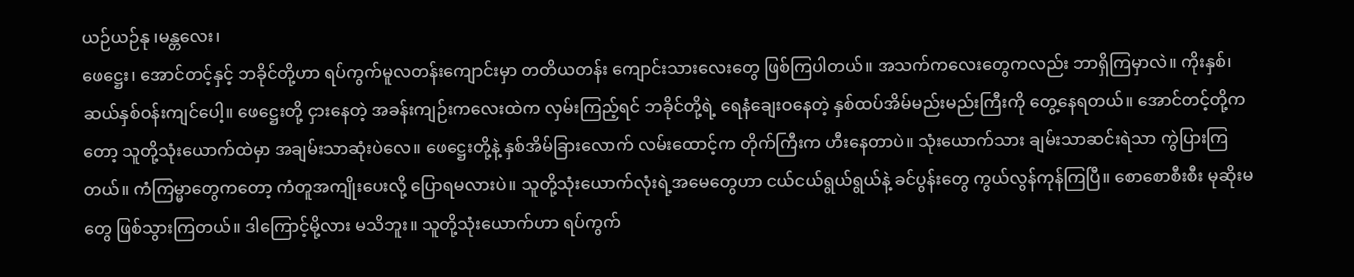ယဉ်ယဉ်နု ၊မန္တလေး၊
ဖေဋ္ဌေး၊ အောင်တင့်နှင့် ဘခိုင်တို့ဟာ ရပ်ကွက်မူလတန်းကျောင်းမှာ တတိယတန်း ကျောင်းသားလေးတွေ ဖြစ်ကြပါတယ်။ အသက်ကလေးတွေကလည်း ဘာရှိကြမှာလဲ။ ကိုးနှစ်၊ ဆယ်နှစ်ဝန်းကျင်ပေါ့။ ဖေဋ္ဌေးတို့ ငှားနေတဲ့ အခန်းကျဉ်းကလေးထဲက လှမ်းကြည့်ရင် ဘခိုင်တို့ရဲ့ ရေနံချေးဝနေတဲ့ နှစ်ထပ်အိမ်မည်းမည်းကြီးကို တွေ့နေရတယ်။ အောင်တင့်တို့ကတော့ သူတို့သုံးယောက်ထဲမှာ အချမ်းသာဆုံးပဲလေ။ ဖေဋ္ဌေးတို့နဲ့ နှစ်အိမ်ခြားလောက် လမ်းထောင့်က တိုက်ကြီးက ဟီးနေတာပဲ။ သုံးယောက်သား ချမ်းသာဆင်းရဲသာ ကွဲပြားကြတယ်။ ကံကြမ္မာတွေကတော့ ကံတူအကျိုးပေးလို့ ပြောရမလားပဲ။ သူတို့သုံးယောက်လုံးရဲ့အမေတွေဟာ ငယ်ငယ်ရွယ်ရွယ်နဲ့ ခင်ပွန်းတွေ ကွယ်လွန်ကုန်ကြပြီ။ စောစောစီးစီး မုဆိုးမတွေ ဖြစ်သွားကြတယ်။ ဒါကြောင့်မို့လား မသိဘူး။ သူတို့သုံးယောက်ဟာ ရပ်ကွက်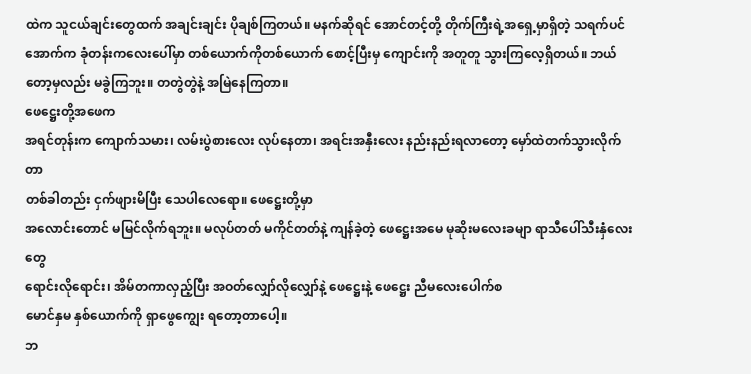ထဲက သူငယ်ချင်းတွေထက် အချင်းချင်း ပိုချစ်ကြတယ်။ မနက်ဆိုရင် အောင်တင့်တို့ တိုက်ကြီးရဲ့အရှေ့မှာရှိတဲ့ သရက်ပင်အောက်က ခုံတန်းကလေးပေါ်မှာ တစ်ယောက်ကိုတစ်ယောက် စောင့်ပြီးမှ ကျောင်းကို အတူတူ သွားကြလေ့ရှိတယ်။ ဘယ်တော့မှလည်း မခွဲကြဘူး။ တတွဲတွဲနဲ့ အမြဲနေကြတာ။
ဖေဋ္ဌေးတို့အဖေက
အရင်တုန်းက ကျောက်သမား၊ လမ်းပွဲစားလေး လုပ်နေတာ၊ အရင်းအနှီးလေး နည်းနည်းရလာတော့ မှော်ထဲတက်သွားလိုက်တာ
တစ်ခါတည်း ငှက်ဖျားမိပြီး သေပါလေရော။ ဖေဋ္ဌေးတို့မှာ
အလောင်းတောင် မမြင်လိုက်ရဘူး။ မလုပ်တတ် မကိုင်တတ်နဲ့ ကျန်ခဲ့တဲ့ ဖေဋ္ဌေးအမေ မုဆိုးမလေးခမျာ ရာသီပေါ်သီးနှံလေးတွေ
ရောင်းလိုရောင်း၊ အိမ်တကာလှည့်ပြီး အဝတ်လျှော်လိုလျှော်နဲ့ ဖေဋ္ဌေးနဲ့ ဖေဋ္ဌေး ညီမလေးပေါက်စ
မောင်နှမ နှစ်ယောက်ကို ရှာဖွေကျွေး ရတော့တာပေါ့။
ဘ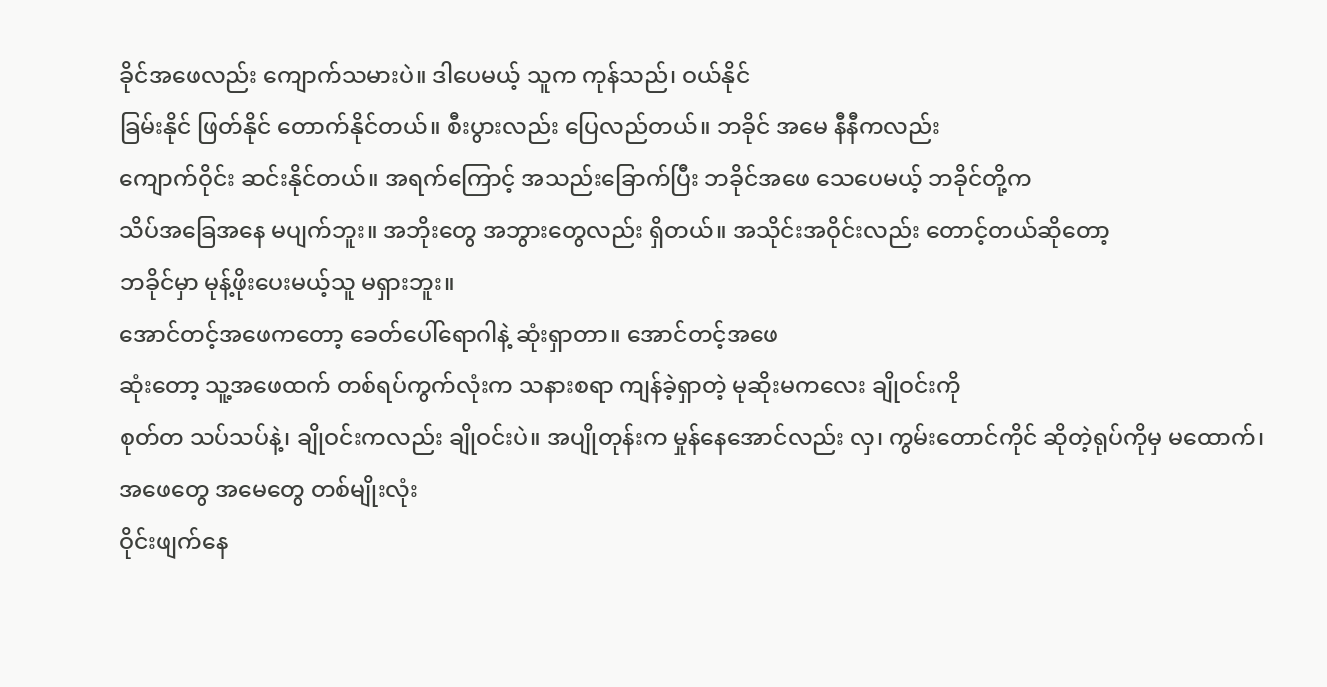ခိုင်အဖေလည်း ကျောက်သမားပဲ။ ဒါပေမယ့် သူက ကုန်သည်၊ ဝယ်နိုင်
ခြမ်းနိုင် ဖြတ်နိုင် တောက်နိုင်တယ်။ စီးပွားလည်း ပြေလည်တယ်။ ဘခိုင် အမေ နီနီကလည်း
ကျောက်ဝိုင်း ဆင်းနိုင်တယ်။ အရက်ကြောင့် အသည်းခြောက်ပြီး ဘခိုင်အဖေ သေပေမယ့် ဘခိုင်တို့က
သိပ်အခြေအနေ မပျက်ဘူး။ အဘိုးတွေ အဘွားတွေလည်း ရှိတယ်။ အသိုင်းအဝိုင်းလည်း တောင့်တယ်ဆိုတော့
ဘခိုင်မှာ မုန့်ဖိုးပေးမယ့်သူ မရှားဘူး။
အောင်တင့်အဖေကတော့ ခေတ်ပေါ်ရောဂါနဲ့ ဆုံးရှာတာ။ အောင်တင့်အဖေ
ဆုံးတော့ သူ့အဖေထက် တစ်ရပ်ကွက်လုံးက သနားစရာ ကျန်ခဲ့ရှာတဲ့ မုဆိုးမကလေး ချိုဝင်းကို
စုတ်တ သပ်သပ်နဲ့၊ ချိုဝင်းကလည်း ချိုဝင်းပဲ။ အပျိုတုန်းက မှုန်နေအောင်လည်း လှ၊ ကွမ်းတောင်ကိုင် ဆိုတဲ့ရုပ်ကိုမှ မထောက်၊ အဖေတွေ အမေတွေ တစ်မျိုးလုံး
ဝိုင်းဖျက်နေ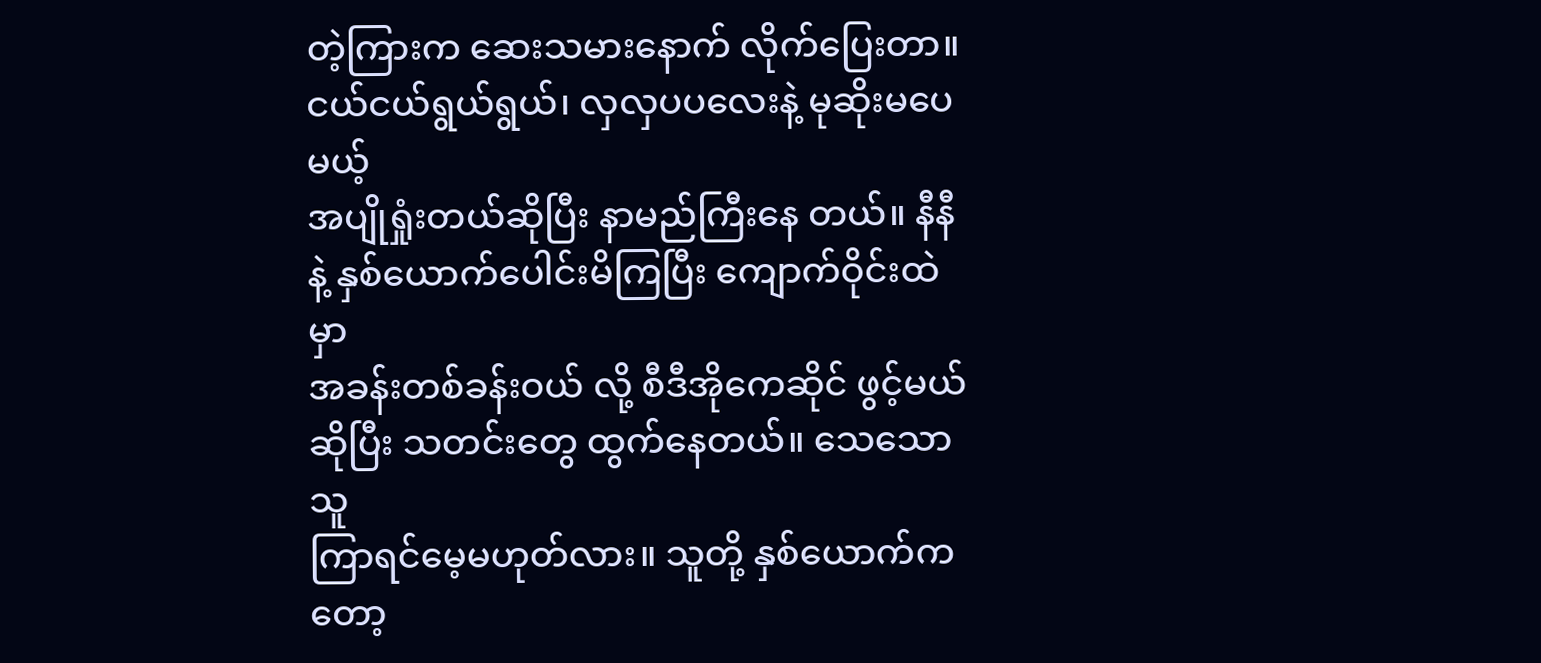တဲ့ကြားက ဆေးသမားနောက် လိုက်ပြေးတာ။ ငယ်ငယ်ရွယ်ရွယ်၊ လှလှပပလေးနဲ့ မုဆိုးမပေမယ့်
အပျိုရှုံးတယ်ဆိုပြီး နာမည်ကြီးနေ တယ်။ နီနီနဲ့ နှစ်ယောက်ပေါင်းမိကြပြီး ကျောက်ဝိုင်းထဲမှာ
အခန်းတစ်ခန်းဝယ် လို့ စီဒီအိုကေဆိုင် ဖွင့်မယ်ဆိုပြီး သတင်းတွေ ထွက်နေတယ်။ သေသောသူ
ကြာရင်မေ့မဟုတ်လား။ သူတို့ နှစ်ယောက်ကတော့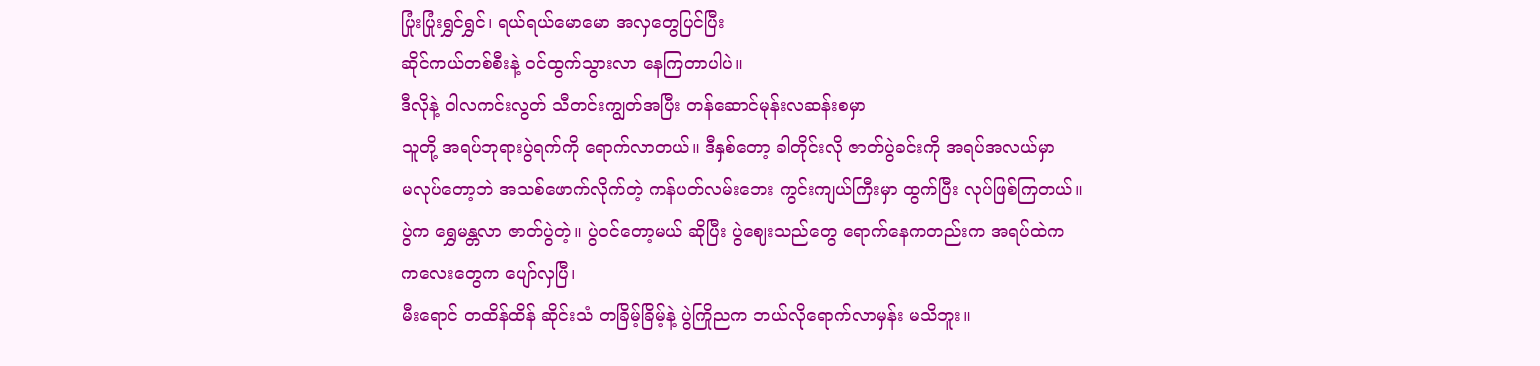ပြုံးပြုံးရွှင်ရွှင်၊ ရယ်ရယ်မောမော အလှတွေပြင်ပြီး
ဆိုင်ကယ်တစ်စီးနဲ့ ဝင်ထွက်သွားလာ နေကြတာပါပဲ။
ဒီလိုနဲ့ ဝါလကင်းလွတ် သီတင်းကျွတ်အပြီး တန်ဆောင်မုန်းလဆန်းစမှာ
သူတို့ အရပ်ဘုရားပွဲရက်ကို ရောက်လာတယ်။ ဒီနှစ်တော့ ခါတိုင်းလို ဇာတ်ပွဲခင်းကို အရပ်အလယ်မှာ
မလုပ်တော့ဘဲ အသစ်ဖောက်လိုက်တဲ့ ကန်ပတ်လမ်းဘေး ကွင်းကျယ်ကြီးမှာ ထွက်ပြီး လုပ်ဖြစ်ကြတယ်။
ပွဲက ရွှေမန္တလာ ဇာတ်ပွဲတဲ့။ ပွဲဝင်တော့မယ် ဆိုပြီး ပွဲဈေးသည်တွေ ရောက်နေကတည်းက အရပ်ထဲက
ကလေးတွေက ပျော်လှပြီ၊
မီးရောင် တထိန်ထိန် ဆိုင်းသံ တခြိမ့်ခြိမ့်နဲ့ ပွဲကြိုညက ဘယ်လိုရောက်လာမှန်း မသိဘူး။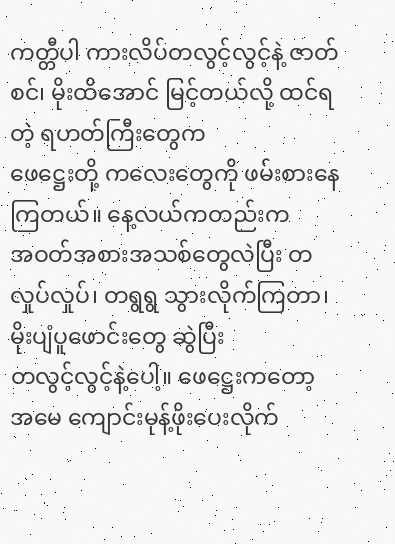ကတ္တီပါ ကားလိပ်တလွင့်လွင့်နဲ့ ဇာတ်စင်၊ မိုးထိအောင် မြင့်တယ်လို့ ထင်ရတဲ့ ရဟတ်ကြီးတွေက
ဖေဋ္ဌေးတို့ ကလေးတွေကို ဖမ်းစားနေကြတယ်။ နေ့လယ်ကတည်းက
အဝတ်အစားအသစ်တွေလဲပြီး တလှုပ်လှုပ်၊ တရွရွ သွားလိုက်ကြတာ၊ မိုးပျံပူဖောင်းတွေ ဆွဲပြီး
တလွင့်လွင့်နဲ့ပေါ့။ ဖေဋ္ဌေးကတော့
အမေ ကျောင်းမုန့်ဖိုးပေးလိုက်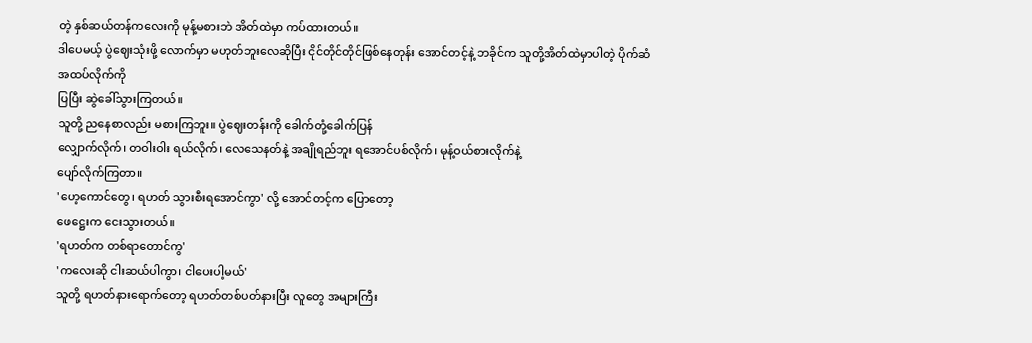တဲ့ နှစ်ဆယ်တန်ကလေးကို မုန့်မစားဘဲ အိတ်ထဲမှာ ကပ်ထားတယ်။
ဒါပေမယ့် ပွဲဈေးသုံးဖို့ လောက်မှာ မဟုတ်ဘူးလေဆိုပြီး ငိုင်တိုင်တိုင်ဖြစ်နေတုန်း အောင်တင့်နဲ့ ဘခိုင်က သူတို့အိတ်ထဲမှာပါတဲ့ ပိုက်ဆံအထပ်လိုက်ကို
ပြပြီး ဆွဲခေါ်သွားကြတယ်။
သူတို့ ညနေစာလည်း မစားကြဘူး။ ပွဲဈေးတန်းကို ခေါက်တုံ့ခေါက်ပြန်
လျှောက်လိုက်၊ တဝါးဝါး ရယ်လိုက်၊ လေသေနတ်နဲ့ အချိုရည်ဘူး ရအောင်ပစ်လိုက်၊ မုန့်ဝယ်စားလိုက်နဲ့
ပျော်လိုက်ကြတာ။
'ဟေ့ကောင်တွေ၊ ရဟတ် သွားစီးရအောင်ကွာ' လို့ အောင်တင့်က ပြောတော့
ဖေဋ္ဌေးက ငေးသွားတယ်။
'ရဟတ်က တစ်ရာတောင်ကွ'
'ကလေးဆို ငါးဆယ်ပါကွာ၊ ငါပေးပါ့မယ်'
သူတို့ ရဟတ်နားရောက်တော့ ရဟတ်တစ်ပတ်နားပြီး လူတွေ အများကြီး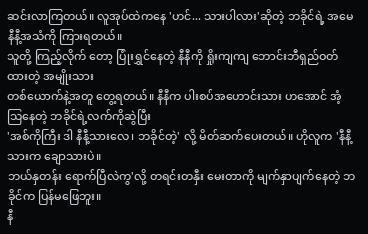ဆင်းလာကြတယ်။ လူအုပ်ထဲကနေ 'ဟင်... သားပါလား'ဆိုတဲ့ ဘခိုင်ရဲ့ အမေ နီနီ့အသံကို ကြားရတယ်။
သူတို့ ကြည့်လိုက် တော့ ပြုံးရွှင်နေတဲ့ နီနီကို ရှိုးကျကျ ဘောင်းဘီရှည်ဝတ်ထားတဲ့ အမျိုးသား
တစ်ယောက်နဲ့အတူ တွေ့ရတယ်။ နီနီက ပါးစပ်အဟောင်းသား ဟအောင် အံ့သြနေတဲ့ ဘခိုင်ရဲ့လက်ကိုဆွဲပြီး
'အစ်ကိုကြီး ဒါ နီနီ့သားလေ၊ ဘခိုင်တဲ့' လို့ မိတ်ဆက်ပေးတယ်။ ဟိုလူက 'နီနီ့သားက ချောသားပဲ။
ဘယ်နှတန်း ရောက်ပြီလဲကွ'လို့ တရင်းတနှီး မေးတာကို မျက်နှာပျက်နေတဲ့ ဘခိုင်က ပြန်မဖြေဘူး။
နီ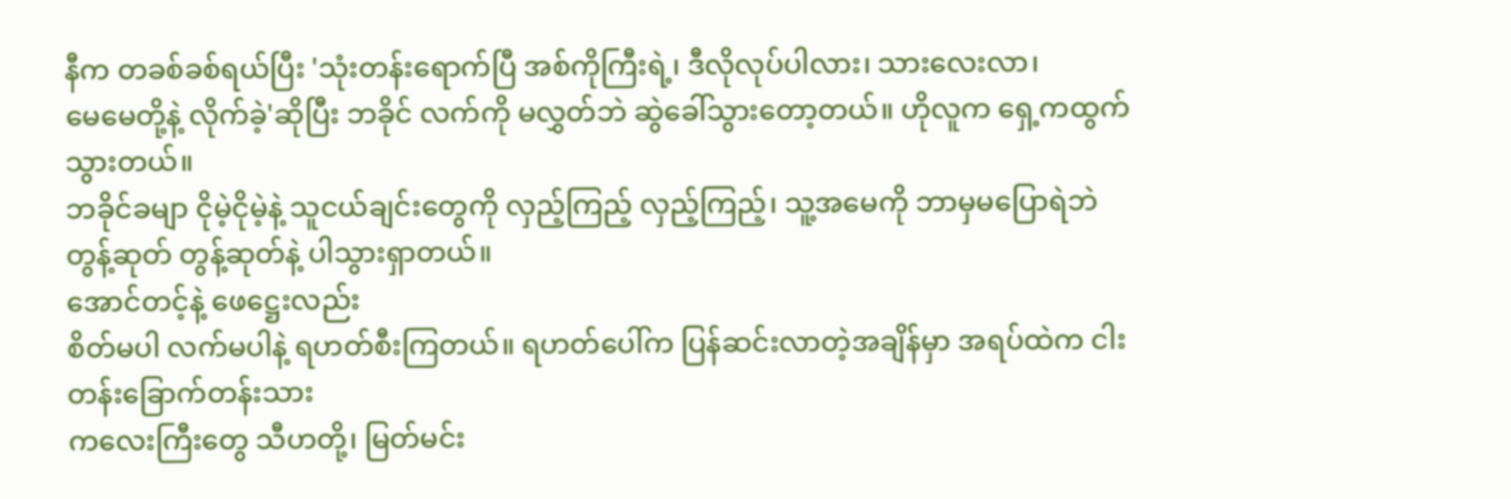နီက တခစ်ခစ်ရယ်ပြီး 'သုံးတန်းရောက်ပြီ အစ်ကိုကြီးရဲ့၊ ဒီလိုလုပ်ပါလား၊ သားလေးလာ၊
မေမေတို့နဲ့ လိုက်ခဲ့'ဆိုပြီး ဘခိုင် လက်ကို မလွှတ်ဘဲ ဆွဲခေါ်သွားတော့တယ်။ ဟိုလူက ရှေ့ကထွက်သွားတယ်။
ဘခိုင်ခမျာ ငိုမဲ့ငိုမဲ့နဲ့ သူငယ်ချင်းတွေကို လှည့်ကြည့် လှည့်ကြည့်၊ သူ့အမေကို ဘာမှမပြောရဲဘဲ
တွန့်ဆုတ် တွန့်ဆုတ်နဲ့ ပါသွားရှာတယ်။
အောင်တင့်နဲ့ ဖေဋ္ဌေးလည်း
စိတ်မပါ လက်မပါနဲ့ ရဟတ်စီးကြတယ်။ ရဟတ်ပေါ်က ပြန်ဆင်းလာတဲ့အချိန်မှာ အရပ်ထဲက ငါးတန်းခြောက်တန်းသား
ကလေးကြီးတွေ သီဟတို့၊ မြတ်မင်း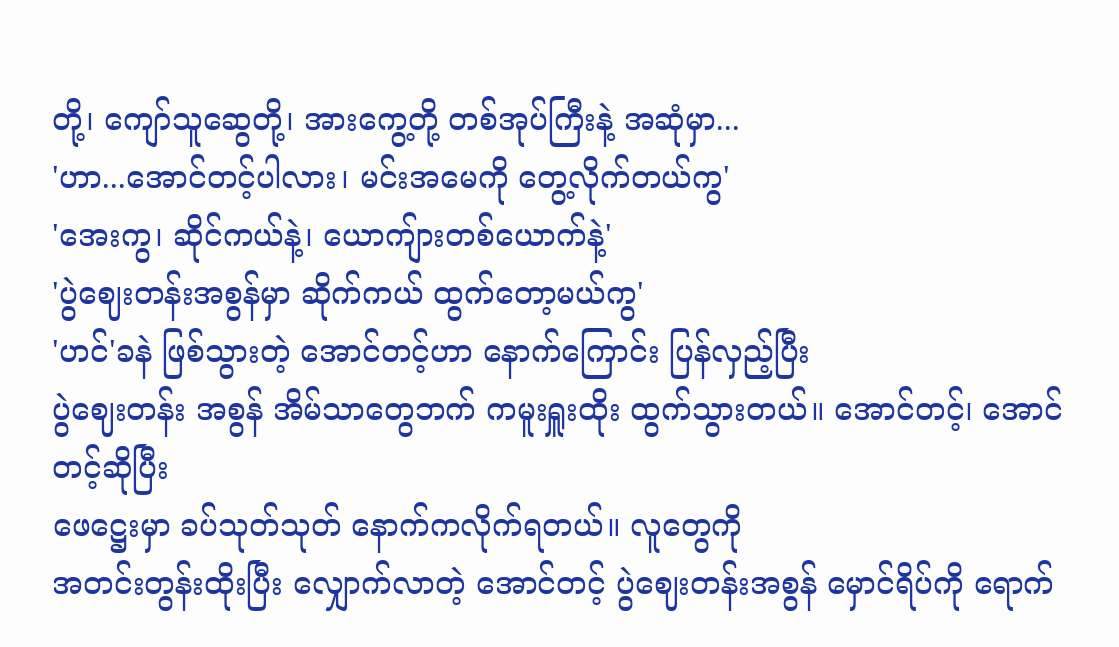တို့၊ ကျော်သူဆွေတို့၊ အားကွေ့တို့ တစ်အုပ်ကြီးနဲ့ အဆုံမှာ...
'ဟာ...အောင်တင့်ပါလား၊ မင်းအမေကို တွေ့လိုက်တယ်ကွ'
'အေးကွ၊ ဆိုင်ကယ်နဲ့၊ ယောကျ်ားတစ်ယောက်နဲ့'
'ပွဲဈေးတန်းအစွန်မှာ ဆိုက်ကယ် ထွက်တော့မယ်ကွ'
'ဟင်'ခနဲ ဖြစ်သွားတဲ့ အောင်တင့်ဟာ နောက်ကြောင်း ပြန်လှည့်ပြီး
ပွဲဈေးတန်း အစွန် အိမ်သာတွေဘက် ကမူးရှူးထိုး ထွက်သွားတယ်။ အောင်တင့်၊ အောင်တင့်ဆိုပြီး
ဖေဋ္ဌေးမှာ ခပ်သုတ်သုတ် နောက်ကလိုက်ရတယ်။ လူတွေကို
အတင်းတွန်းထိုးပြီး လျှောက်လာတဲ့ အောင်တင့် ပွဲဈေးတန်းအစွန် မှောင်ရိပ်ကို ရောက်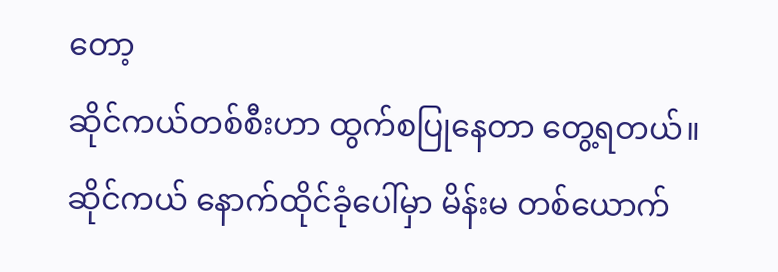တော့
ဆိုင်ကယ်တစ်စီးဟာ ထွက်စပြုနေတာ တွေ့ရတယ်။ ဆိုင်ကယ် နောက်ထိုင်ခုံပေါ်မှာ မိန်းမ တစ်ယောက်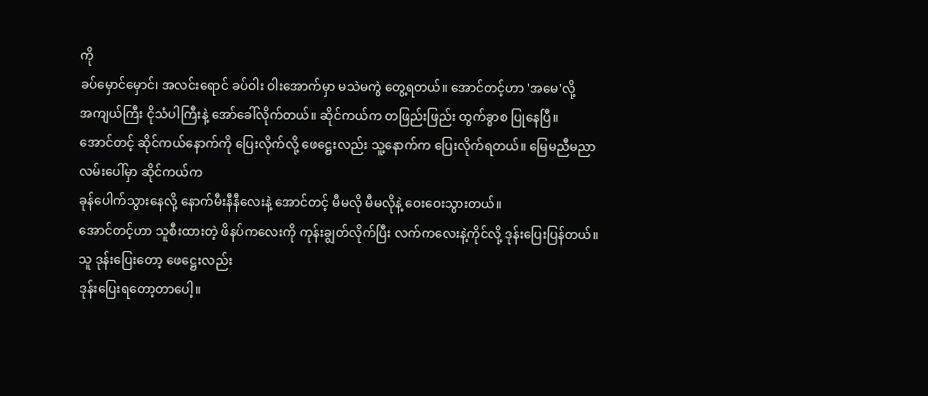ကို
ခပ်မှောင်မှောင်၊ အလင်းရောင် ခပ်ဝါး ဝါးအောက်မှာ မသဲမကွဲ တွေ့ရတယ်။ အောင်တင့်ဟာ 'အမေ'လို့
အကျယ်ကြီး ငိုသံပါကြီးနဲ့ အော်ခေါ်လိုက်တယ်။ ဆိုင်ကယ်က တဖြည်းဖြည်း ထွက်ခွာစ ပြုနေပြီ။
အောင်တင့် ဆိုင်ကယ်နောက်ကို ပြေးလိုက်လို့ ဖေဋ္ဌေးလည်း သူ့နောက်က ပြေးလိုက်ရတယ်။ မြေမညီမညာလမ်းပေါ်မှာ ဆိုင်ကယ်က
ခုန်ပေါက်သွားနေလို့ နောက်မီးနီနီလေးနဲ့ အောင်တင့် မီမလို မီမလိုနဲ့ ဝေးဝေးသွားတယ်။
အောင်တင့်ဟာ သူစီးထားတဲ့ ဖိနပ်ကလေးကို ကုန်းချွတ်လိုက်ပြီး လက်ကလေးနဲ့ကိုင်လို့ ဒုန်းပြေးပြန်တယ်။
သူ ဒုန်းပြေးတော့ ဖေဋ္ဌေးလည်း
ဒုန်းပြေးရတော့တာပေါ့။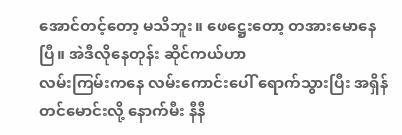အောင်တင့်တော့ မသိဘူး။ ဖေဋ္ဌေးတော့ တအားမောနေပြီ။ အဲဒီလိုနေတုန်း ဆိုင်ကယ်ဟာ
လမ်းကြမ်းကနေ လမ်းကောင်းပေါ် ရောက်သွားပြီး အရှိန်တင်မောင်းလို့ နောက်မီး နီနီ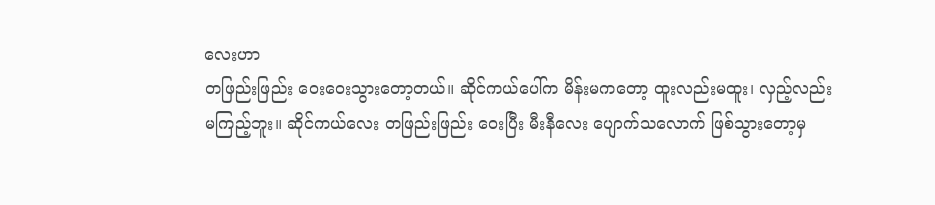လေးဟာ
တဖြည်းဖြည်း ဝေးဝေးသွားတော့တယ်။ ဆိုင်ကယ်ပေါ်က မိန်းမကတော့ ထူးလည်းမထူး၊ လှည့်လည်း
မကြည့်ဘူး။ ဆိုင်ကယ်လေး တဖြည်းဖြည်း ဝေးပြီး မီးနီလေး ပျောက်သလောက် ဖြစ်သွားတော့မှ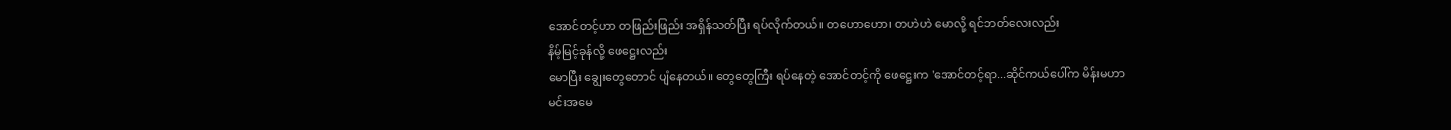အောင်တင့်ဟာ တဖြည်းဖြည်း အရှိန်သတ်ပြီး ရပ်လိုက်တယ်။ တဟောဟော၊ တဟဲဟဲ မောလို့ ရင်ဘတ်လေးလည်း
နိမ့်မြင့်ခုန်လို့ ဖေဋ္ဌေးလည်း
မောပြီး ချွေးတွေတောင် ပျံနေတယ်။ တွေတွေကြီး ရပ်နေတဲ့ အောင်တင့်ကို ဖေဋ္ဌေးက 'အောင်တင့်ရာ...ဆိုင်ကယ်ပေါ်က မိန်းမဟာ
မင်းအမေ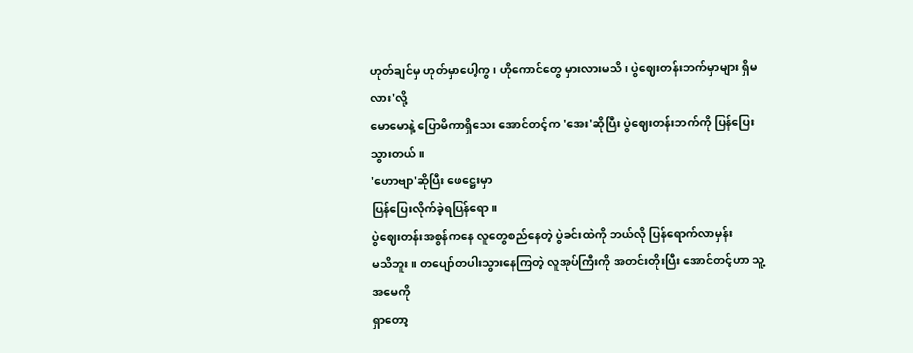ဟုတ်ချင်မှ ဟုတ်မှာပေါ့ကွ၊ ဟိုကောင်တွေ မှားလားမသိ၊ ပွဲဈေးတန်းဘက်မှာများ ရှိမလား'လို့
မောမောနဲ့ ပြောမိကာရှိသေး အောင်တင့်က 'အေး'ဆိုပြီး ပွဲဈေးတန်းဘက်ကို ပြန်ပြေးသွားတယ်။
'ဟောဗျာ'ဆိုပြီး ဖေဋ္ဌေးမှာ
ပြန်ပြေးလိုက်ခဲ့ရပြန်ရော။
ပွဲဈေးတန်းအစွန်ကနေ လူတွေစည်နေတဲ့ ပွဲခင်းထဲကို ဘယ်လို ပြန်ရောက်လာမှန်း
မသိဘူး။ တပျော်တပါးသွားနေကြတဲ့ လူအုပ်ကြီးကို အတင်းတိုးပြီး အောင်တင့်ဟာ သူ့အမေကို
ရှာတော့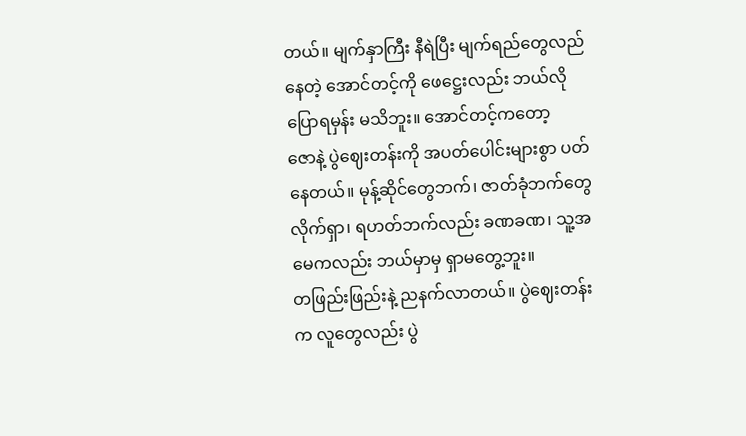တယ်။ မျက်နှာကြီး နီရဲပြီး မျက်ရည်တွေလည်နေတဲ့ အောင်တင့်ကို ဖေဋ္ဌေးလည်း ဘယ်လိုပြောရမှန်း မသိဘူး။ အောင်တင့်ကတော့
ဇောနဲ့ ပွဲဈေးတန်းကို အပတ်ပေါင်းများစွာ ပတ်နေတယ်။ မုန့်ဆိုင်တွေဘက်၊ ဇာတ်ခုံဘက်တွေ
လိုက်ရှာ၊ ရဟတ်ဘက်လည်း ခဏခဏ၊ သူ့အမေကလည်း ဘယ်မှာမှ ရှာမတွေ့ဘူး။
တဖြည်းဖြည်းနဲ့ ညနက်လာတယ်။ ပွဲဈေးတန်းက လူတွေလည်း ပွဲ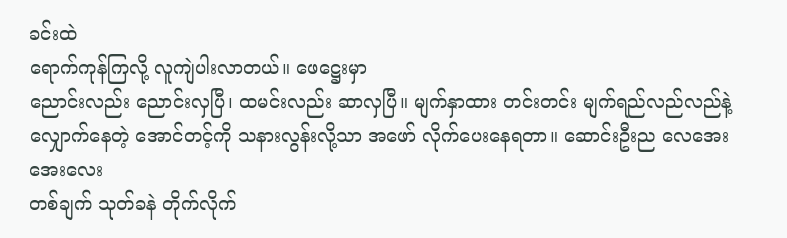ခင်းထဲ
ရောက်ကုန်ကြလို့ လူကျဲပါးလာတယ်။ ဖေဋ္ဌေးမှာ
ညောင်းလည်း ညောင်းလှပြီ၊ ထမင်းလည်း ဆာလှပြီ။ မျက်နှာထား တင်းတင်း မျက်ရည်လည်လည်နဲ့
လျှောက်နေတဲ့ အောင်တင့်ကို သနားလွန်းလို့သာ အဖော် လိုက်ပေးနေရတာ။ ဆောင်းဦးည လေအေးအေးလေး
တစ်ချက် သုတ်ခနဲ တိုက်လိုက်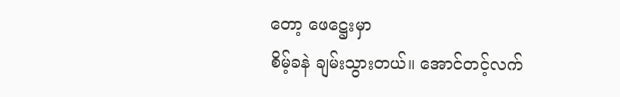တော့ ဖေဋ္ဌေးမှာ
စိမ့်ခနဲ ချမ်းသွားတယ်။ အောင်တင့်လက်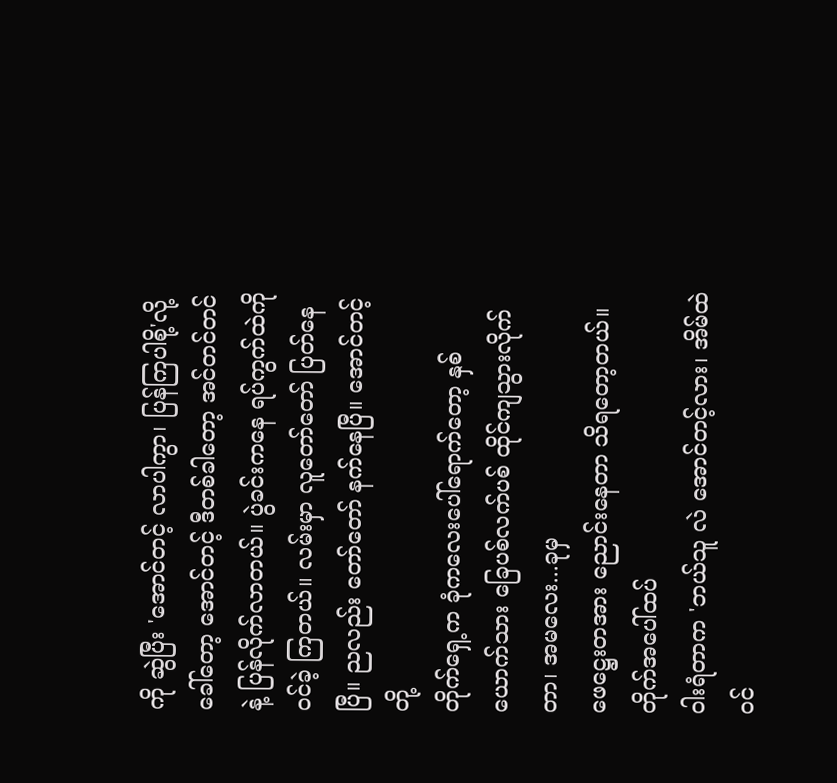ကို ဆွဲပြီး 'အောင်တင့် လာပါကွာ၊ ပြန်ကြပါစို့'လို့
ခေါ်တော့ အောင်တင့် ဒီတစ်ခါတော့ အင်တင်တင်နဲ့ ပြန်လိုက်လာတယ်။ ပွဲခင်းကနေ ရပ်ကွက်ထဲကို
ဝင်ခဲ့ ကြတယ်။ လမ်းမှာ လူတော်တော် ပြတ်နေပြီ။ ညလည်း တော်တော် နက်နေပြီ။ အောင်တင့်တို့
တိုက်ရှေ့က ခုံကလေးပေါ်ရောက်တော့ နှစ်ယောက်သား ခြေပစ်လက်ပစ် ထိုင်ကျသွားလိုက်တာ၊ အမလေး...ခုမှ
ဖေဋ္ဌေးတအား ညောင်းနေတာ သိရတော့တယ်။ တိုက်အပေါ်ထပ်
ဝါးရံတာက 'ဘယ်သူ လဲ အောင်တင့်လား၊ အိမ်ထဲဝင်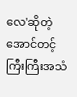လေ'ဆိုတဲ့ အောင်တင့် ကြီးကြီးအသံ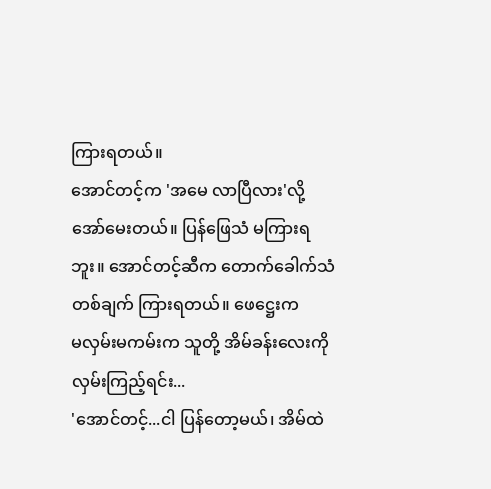ကြားရတယ်။
အောင်တင့်က 'အမေ လာပြီလား'လို့ အော်မေးတယ်။ ပြန်ဖြေသံ မကြားရဘူး။ အောင်တင့်ဆီက တောက်ခေါက်သံ
တစ်ချက် ကြားရတယ်။ ဖေဋ္ဌေးက
မလှမ်းမကမ်းက သူတို့ အိမ်ခန်းလေးကို လှမ်းကြည့်ရင်း...
'အောင်တင့်...ငါ ပြန်တော့မယ်၊ အိမ်ထဲ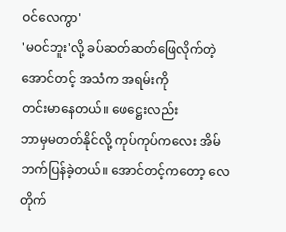ဝင်လေကွာ'
'မဝင်ဘူး'လို့ ခပ်ဆတ်ဆတ်ဖြေလိုက်တဲ့ အောင်တင့် အသံက အရမ်းကို
တင်းမာနေတယ်။ ဖေဋ္ဌေးလည်း
ဘာမှမတတ်နိုင်လို့ ကုပ်ကုပ်ကလေး အိမ်ဘက်ပြန်ခဲ့တယ်။ အောင်တင့်ကတော့ လေတိုက်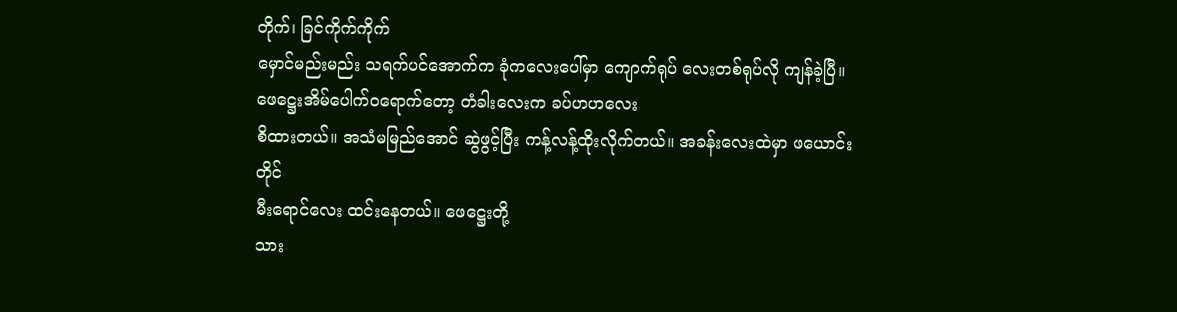တိုက်၊ ခြင်ကိုက်ကိုက်
မှောင်မည်းမည်း သရက်ပင်အောက်က ခုံကလေးပေါ်မှာ ကျောက်ရုပ် လေးတစ်ရုပ်လို ကျန်ခဲ့ပြီ။
ဖေဋ္ဌေးအိမ်ပေါက်ဝရောက်တော့ တံခါးလေးက ခပ်ဟဟလေး
စိထားတယ်။ အသံမမြည်အောင် ဆွဲဖွင့်ပြီး ကန့်လန့်ထိုးလိုက်တယ်။ အခန်းလေးထဲမှာ ဖယောင်းတိုင်
မီးရောင်လေး ထင်းနေတယ်။ ဖေဋ္ဌေးတို့
သား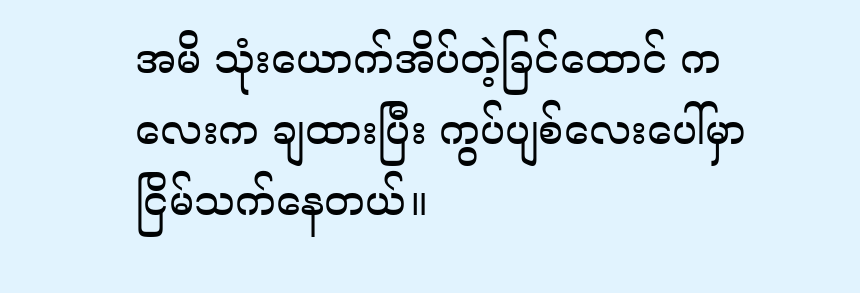အမိ သုံးယောက်အိပ်တဲ့ခြင်ထောင် ကလေးက ချထားပြီး ကွပ်ပျစ်လေးပေါ်မှာ ငြိမ်သက်နေတယ်။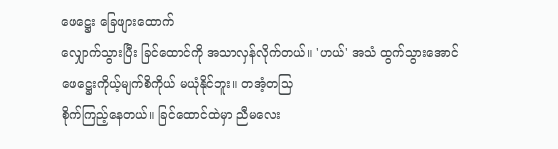ဖေဋ္ဌေး ခြေဖျားထောက်
လျှောက်သွားပြီး ခြင်ထောင်ကို အသာလှန်လိုက်တယ်။ 'ဟယ်' အသံ ထွက်သွားအောင် ဖေဋ္ဌေးကိုယ့်မျက်စိကိုယ် မယုံနိုင်ဘူး။ တအံ့တသြ
စိုက်ကြည့်နေတယ်။ ခြင်ထောင်ထဲမှာ ညီမလေး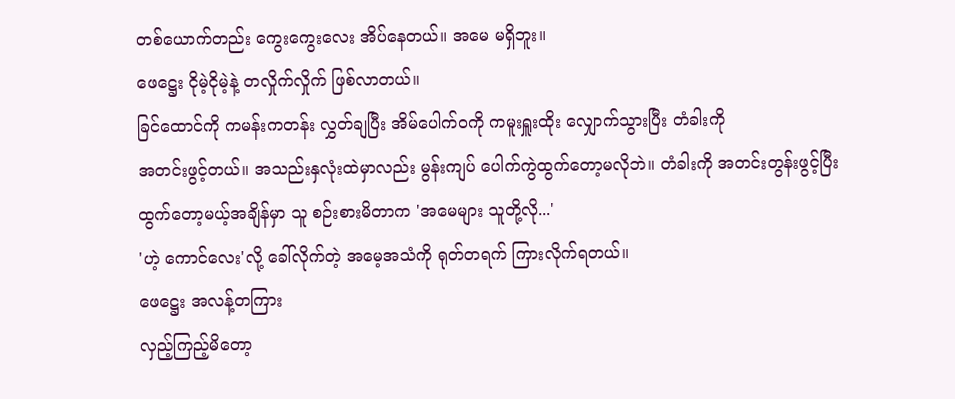တစ်ယောက်တည်း ကွေးကွေးလေး အိပ်နေတယ်။ အမေ မရှိဘူး။
ဖေဋ္ဌေး ငိုမဲ့ငိုမဲ့နဲ့ တလှိုက်လှိုက် ဖြစ်လာတယ်။
ခြင်ထောင်ကို ကမန်းကတန်း လွှတ်ချပြီး အိမ်ပေါက်ဝကို ကမူးရှူးထိုး လျှောက်သွားပြီး တံခါးကို
အတင်းဖွင့်တယ်။ အသည်းနှလုံးထဲမှာလည်း မွန်းကျပ် ပေါက်ကွဲထွက်တော့မလိုဘဲ။ တံခါးကို အတင်းတွန်းဖွင့်ပြီး
ထွက်တော့မယ့်အချိန်မှာ သူ စဉ်းစားမိတာက 'အမေများ သူတို့လို...'
'ဟဲ့ ကောင်လေး'လို့ ခေါ်လိုက်တဲ့ အမေ့အသံကို ရုတ်တရက် ကြားလိုက်ရတယ်။
ဖေဋ္ဌေး အလန့်တကြား
လှည့်ကြည့်မိတော့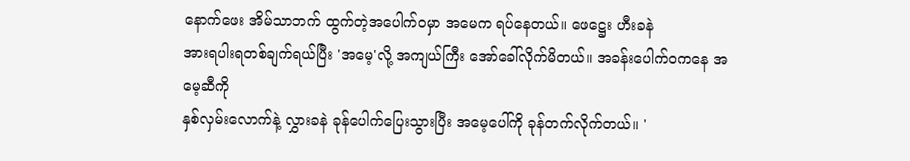နောက်ဖေး အိမ်သာဘက် ထွက်တဲ့အပေါက်ဝမှာ အမေက ရပ်နေတယ်။ ဖေဋ္ဌေး ဟီးခနဲ
အားရပါးရတစ်ချက်ရယ်ပြီး 'အမေ့'လို့ အကျယ်ကြီး အော်ခေါ်လိုက်မိတယ်။ အခန်းပေါက်ဝကနေ အမေ့ဆီကို
နှစ်လှမ်းလောက်နဲ့ လွှားခနဲ ခုန်ပေါက်ပြေးသွားပြီး အမေ့ပေါ်ကို ခုန်တက်လိုက်တယ်။ '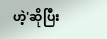ဟဲ့'ဆိုပြီး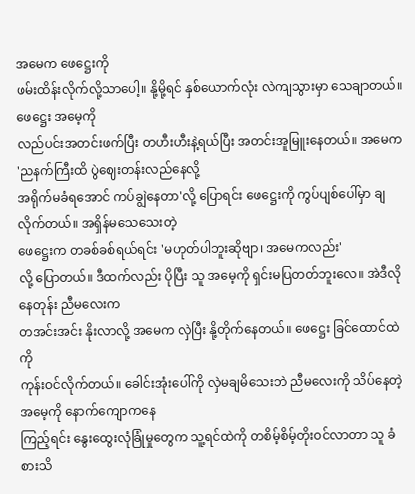အမေက ဖေဋ္ဌေးကို
ဖမ်းထိန်းလိုက်လို့သာပေါ့။ နို့မို့ရင် နှစ်ယောက်လုံး လဲကျသွားမှာ သေချာတယ်။ ဖေဋ္ဌေး အမေ့ကို
လည်ပင်းအတင်းဖက်ပြီး တဟီးဟီးနဲ့ရယ်ပြီး အတင်းအူမြူးနေတယ်။ အမေက 'ညနက်ကြီးထိ ပွဲဈေးတန်းလည်နေလို့
အရိုက်မခံရအောင် ကပ်ချွဲနေတာ'လို့ ပြောရင်း ဖေဋ္ဌေးကို ကွပ်ပျစ်ပေါ်မှာ ချလိုက်တယ်။ အရှိန်မသေသေးတဲ့
ဖေဋ္ဌေးက တခစ်ခစ်ရယ်ရင်း 'မဟုတ်ပါဘူးဆိုဗျာ၊ အမေကလည်း'
လို့ ပြောတယ်။ ဒီထက်လည်း ပိုပြီး သူ အမေ့ကို ရှင်းမပြတတ်ဘူးလေ။ အဲဒီလိုနေတုန်း ညီမလေးက
တအင်းအင်း နိုးလာလို့ အမေက လှဲပြီး နို့တိုက်နေတယ်။ ဖေဋ္ဌေး ခြင်ထောင်ထဲကို
ကုန်းဝင်လိုက်တယ်။ ခေါင်းအုံးပေါ်ကို လှဲမချမိသေးဘဲ ညီမလေးကို သိပ်နေတဲ့ အမေ့ကို နောက်ကျောကနေ
ကြည့်ရင်း နွေးထွေးလုံခြုံမှုတွေက သူ့ရင်ထဲကို တစိမ့်စိမ့်တိုးဝင်လာတာ သူ ခံစားသိ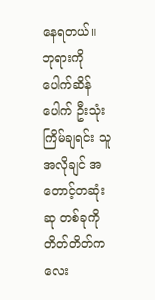နေရတယ်။
ဘုရားကို ပေါက်ဆိန်ပေါက် ဦးသုံးကြိမ်ချရင်း သူ အလိုချင် အတောင့်တဆုံးဆု တစ်ခုကို တိတ်တိတ်ကလေး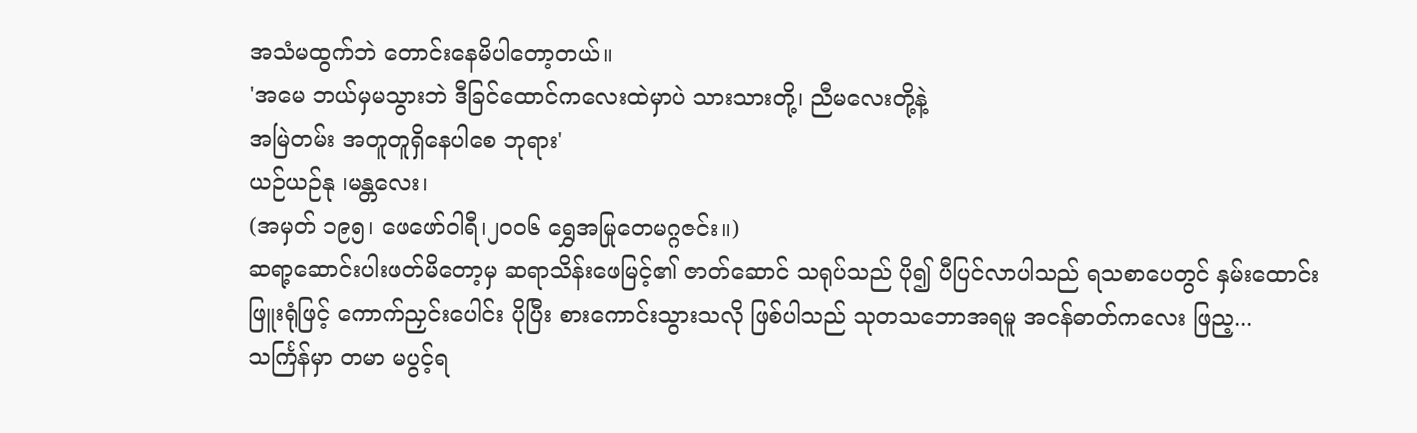အသံမထွက်ဘဲ တောင်းနေမိပါတော့တယ်။
'အမေ ဘယ်မှမသွားဘဲ ဒီခြင်ထောင်ကလေးထဲမှာပဲ သားသားတို့၊ ညီမလေးတို့နဲ့
အမြဲတမ်း အတူတူရှိနေပါစေ ဘုရား'
ယဉ်ယဉ်နု ၊မန္တလေး၊
(အမှတ် ၁၉၅၊ ဖေဖော်ဝါရီ၊၂၀၀၆ ရွှေအမြုတေမဂ္ဂဇင်း။)
ဆရာ့ဆောင်းပါးဖတ်မိတော့မှ ဆရာသိန်းဖေမြင့်၏ ဇာတ်ဆောင် သရုပ်သည် ပို၍ ပီပြင်လာပါသည် ရသစာပေတွင် နှမ်းထောင်းဖြူးရုံဖြင့် ကောက်ညှင်းပေါင်း ပိုပြီး စားကောင်းသွားသလို ဖြစ်ပါသည် သုတသဘောအရမူ အငန်ဓာတ်ကလေး ဖြည့...
သင်္ကြန်မှာ တမာ မပွင့်ရ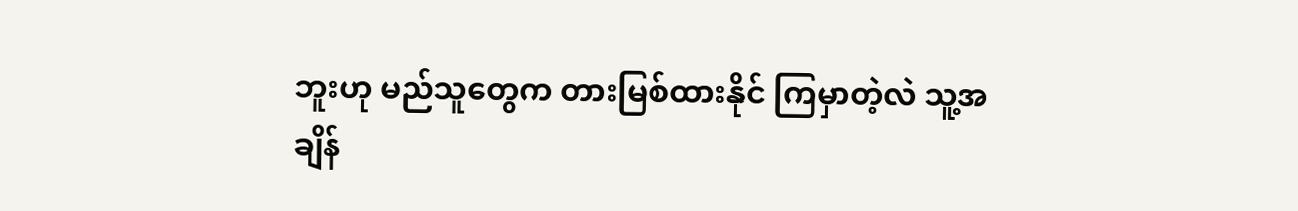ဘူးဟု မည်သူတွေက တားမြစ်ထားနိုင် ကြမှာတဲ့လဲ သူ့အချိန်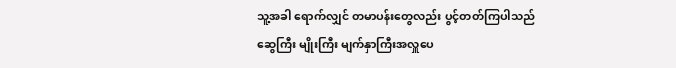သူ့အခါ ရောက်လျှင် တမာပန်းတွေလည်း ပွင့်တတ်ကြပါသည်
ဆွေကြီး မျိုးကြီး မျက်နှာကြီးအလှူပေ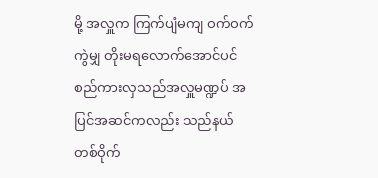မို့ အလှူက ကြက်ပျံမကျ ဝက်ဝက်ကွဲမျှ တိုးမရလောက်အောင်ပင် စည်ကားလှသည်အလှူမဏ္ဍပ် အပြင်အဆင်ကလည်း သည်နယ်တစ်ဝိုက်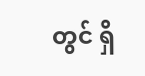တွင် ရှိ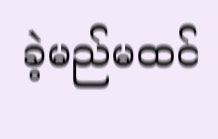ခဲ့မည်မထင်